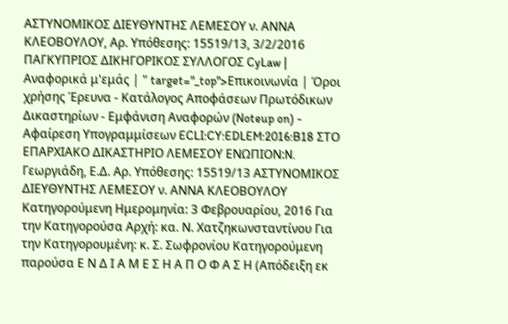ΑΣΤΥΝΟΜΙΚΟΣ ΔΙΕΥΘΥΝΤΗΣ ΛΕΜΕΣΟΥ ν. ΑΝΝΑ ΚΛΕΟΒΟΥΛΟΥ, Αρ. Υπόθεσης: 15519/13, 3/2/2016 ΠΑΓΚΥΠΡΙΟΣ ΔΙΚΗΓΟΡΙΚΟΣ ΣΥΛΛΟΓΟΣ CyLaw | Αναφορικά μ'εμάς | " target="_top">Επικοινωνία | Όροι χρήσης Έρευνα - Κατάλογος Αποφάσεων Πρωτόδικων Δικαστηρίων - Εμφάνιση Αναφορών (Noteup on) - Αφαίρεση Υπογραμμίσεων ECLI:CY:EDLEM:2016:B18 ΣΤΟ ΕΠΑΡΧΙΑΚΟ ΔΙΚΑΣΤΗΡΙΟ ΛΕΜΕΣΟΥ ΕΝΩΠΙΟΝ:N. Γεωργιάδη, Ε.Δ. Αρ. Υπόθεσης: 15519/13 ΑΣΤΥΝΟΜΙΚΟΣ ΔΙΕΥΘΥΝΤΗΣ ΛΕΜΕΣΟΥ ν. ΑΝΝΑ ΚΛΕΟΒΟΥΛΟΥ Κατηγορούμενη Ημερομηνία: 3 Φεβρουαρίου, 2016 Για την Κατηγορούσα Αρχή: κα. Ν. Χατζηκωνσταντίνου Για την Κατηγορουμένη: κ. Σ. Σωφρονίου Κατηγορούμενη παρούσα Ε Ν Δ Ι Α Μ Ε Σ Η Α Π Ο Φ Α Σ Η (Απόδειξη εκ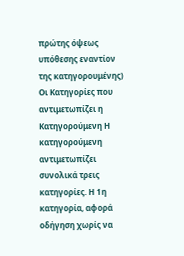πρώτης όψεως υπόθεσης εναντίον της κατηγορουμένης) Οι Κατηγορίες που αντιμετωπίζει η Κατηγορούμενη Η κατηγορούμενη αντιμετωπίζει συνολικά τρεις κατηγορίες. Η 1η κατηγορία, αφορά οδήγηση χωρίς να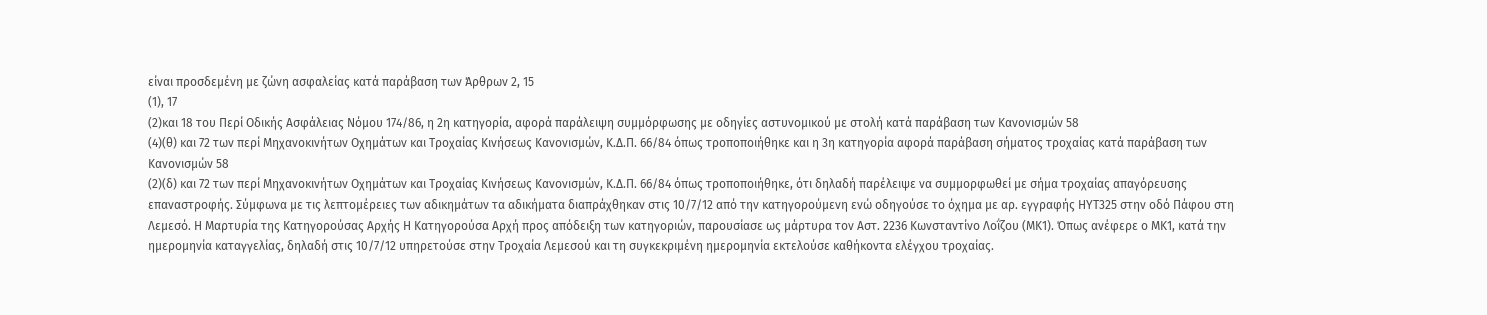είναι προσδεμένη με ζώνη ασφαλείας κατά παράβαση των Άρθρων 2, 15
(1), 17
(2)και 18 του Περί Οδικής Ασφάλειας Νόμου 174/86, η 2η κατηγορία, αφορά παράλειψη συμμόρφωσης με οδηγίες αστυνομικού με στολή κατά παράβαση των Κανονισμών 58
(4)(θ) και 72 των περί Μηχανοκινήτων Οχημάτων και Τροχαίας Κινήσεως Κανονισμών, Κ.Δ.Π. 66/84 όπως τροποποιήθηκε και η 3η κατηγορία αφορά παράβαση σήματος τροχαίας κατά παράβαση των Κανονισμών 58
(2)(δ) και 72 των περί Μηχανοκινήτων Οχημάτων και Τροχαίας Κινήσεως Κανονισμών, Κ.Δ.Π. 66/84 όπως τροποποιήθηκε, ότι δηλαδή παρέλειψε να συμμορφωθεί με σήμα τροχαίας απαγόρευσης επαναστροφής. Σύμφωνα με τις λεπτομέρειες των αδικημάτων τα αδικήματα διαπράχθηκαν στις 10/7/12 από την κατηγορούμενη ενώ οδηγούσε το όχημα με αρ. εγγραφής ΗΥΤ325 στην οδό Πάφου στη Λεμεσό. Η Μαρτυρία της Κατηγορούσας Αρχής Η Κατηγορούσα Αρχή προς απόδειξη των κατηγοριών, παρουσίασε ως μάρτυρα τον Αστ. 2236 Κωνσταντίνο Λοΐζου (ΜΚ1). Όπως ανέφερε ο ΜΚ1, κατά την ημερομηνία καταγγελίας, δηλαδή στις 10/7/12 υπηρετούσε στην Τροχαία Λεμεσού και τη συγκεκριμένη ημερομηνία εκτελούσε καθήκοντα ελέγχου τροχαίας.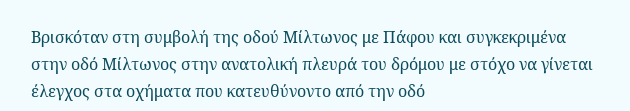Βρισκόταν στη συμβολή της οδού Μίλτωνος με Πάφου και συγκεκριμένα στην οδό Μίλτωνος στην ανατολική πλευρά του δρόμου με στόχο να γίνεται έλεγχος στα οχήματα που κατευθύνοντο από την οδό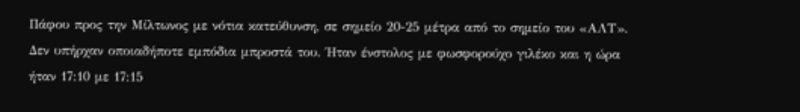Πάφου προς την Μίλτωνος με νότια κατεύθυνση, σε σημείο 20-25 μέτρα από το σημείο του «ΑΛΤ». Δεν υπήρχαν οποιαδήποτε εμπόδια μπροστά του. Ήταν ένστολος με φωσφορούχο γιλέκο και η ώρα ήταν 17:10 με 17:15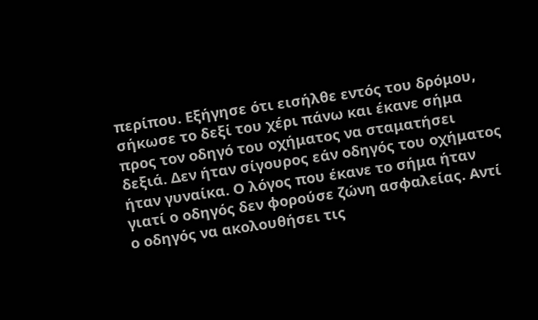περίπου. Εξήγησε ότι εισήλθε εντός του δρόμου, σήκωσε το δεξί του χέρι πάνω και έκανε σήμα προς τον οδηγό του οχήματος να σταματήσει δεξιά. Δεν ήταν σίγουρος εάν οδηγός του οχήματος ήταν γυναίκα. Ο λόγος που έκανε το σήμα ήταν γιατί ο οδηγός δεν φορούσε ζώνη ασφαλείας. Αντί ο οδηγός να ακολουθήσει τις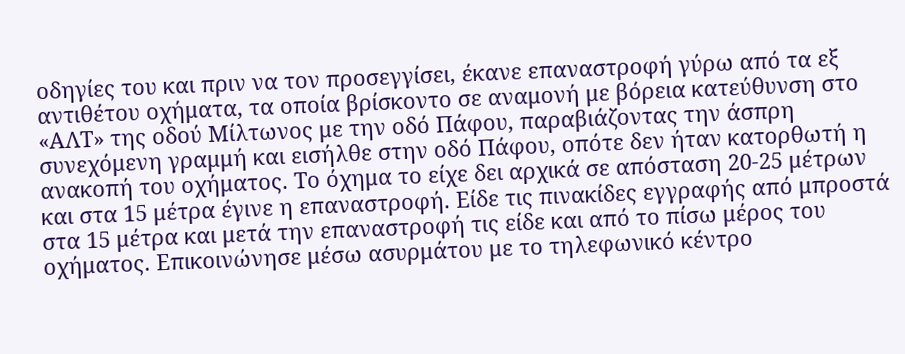οδηγίες του και πριν να τον προσεγγίσει, έκανε επαναστροφή γύρω από τα εξ αντιθέτου οχήματα, τα οποία βρίσκοντο σε αναμονή με βόρεια κατεύθυνση στο «ΑΛΤ» της οδού Μίλτωνος με την οδό Πάφου, παραβιάζοντας την άσπρη συνεχόμενη γραμμή και εισήλθε στην οδό Πάφου, οπότε δεν ήταν κατορθωτή η ανακοπή του οχήματος. Το όχημα το είχε δει αρχικά σε απόσταση 20-25 μέτρων και στα 15 μέτρα έγινε η επαναστροφή. Είδε τις πινακίδες εγγραφής από μπροστά στα 15 μέτρα και μετά την επαναστροφή τις είδε και από το πίσω μέρος του οχήματος. Επικοινώνησε μέσω ασυρμάτου με το τηλεφωνικό κέντρο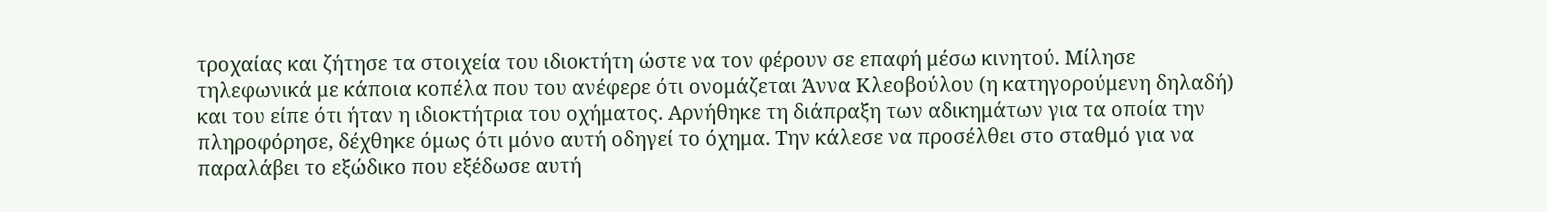τροχαίας και ζήτησε τα στοιχεία του ιδιοκτήτη ώστε να τον φέρουν σε επαφή μέσω κινητού. Μίλησε τηλεφωνικά με κάποια κοπέλα που του ανέφερε ότι ονομάζεται Άννα Κλεοβούλου (η κατηγορούμενη δηλαδή) και του είπε ότι ήταν η ιδιοκτήτρια του οχήματος. Αρνήθηκε τη διάπραξη των αδικημάτων για τα οποία την πληροφόρησε, δέχθηκε όμως ότι μόνο αυτή οδηγεί το όχημα. Την κάλεσε να προσέλθει στο σταθμό για να παραλάβει το εξώδικο που εξέδωσε αυτή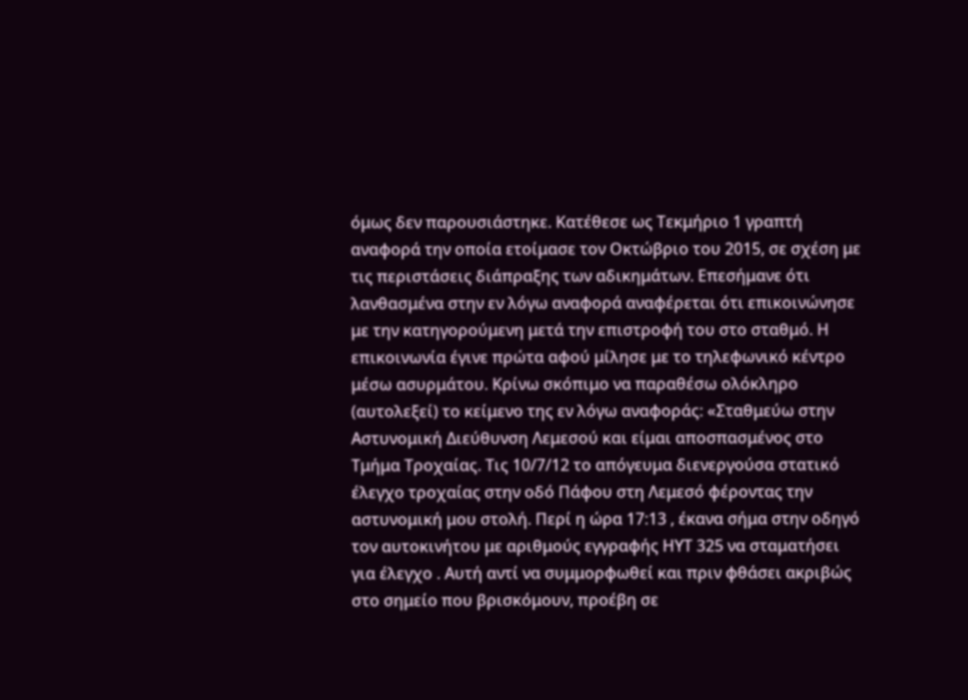όμως δεν παρουσιάστηκε. Κατέθεσε ως Τεκμήριο 1 γραπτή αναφορά την οποία ετοίμασε τον Οκτώβριο του 2015, σε σχέση με τις περιστάσεις διάπραξης των αδικημάτων. Επεσήμανε ότι λανθασμένα στην εν λόγω αναφορά αναφέρεται ότι επικοινώνησε με την κατηγορούμενη μετά την επιστροφή του στο σταθμό. Η επικοινωνία έγινε πρώτα αφού μίλησε με το τηλεφωνικό κέντρο μέσω ασυρμάτου. Κρίνω σκόπιμο να παραθέσω ολόκληρο (αυτολεξεί) το κείμενο της εν λόγω αναφοράς: «Σταθμεύω στην Αστυνομική Διεύθυνση Λεμεσού και είμαι αποσπασμένος στο Τμήμα Τροχαίας. Τις 10/7/12 το απόγευμα διενεργούσα στατικό έλεγχο τροχαίας στην οδό Πάφου στη Λεμεσό φέροντας την αστυνομική μου στολή. Περί η ώρα 17:13 , έκανα σήμα στην οδηγό τον αυτοκινήτου με αριθμούς εγγραφής ΗΥΤ 325 να σταματήσει για έλεγχο . Αυτή αντί να συμμορφωθεί και πριν φθάσει ακριβώς στο σημείο που βρισκόμουν, προέβη σε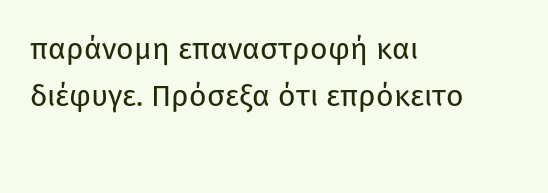παράνομη επαναστροφή και διέφυγε. Πρόσεξα ότι επρόκειτο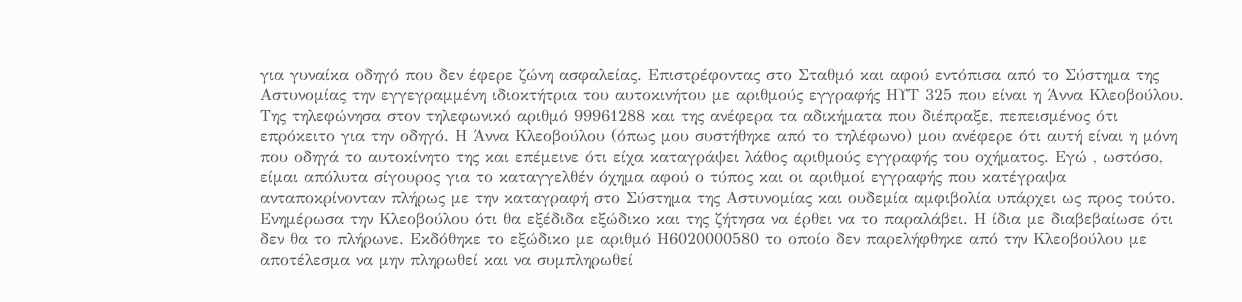για γυναίκα οδηγό που δεν έφερε ζώνη ασφαλείας. Επιστρέφοντας στο Σταθμό και αφού εντόπισα από το Σύστημα της Αστυνομίας την εγγεγραμμένη ιδιοκτήτρια του αυτοκινήτου με αριθμούς εγγραφής ΗΥΤ 325 που είναι η Άννα Κλεοβούλου. Της τηλεφώνησα στον τηλεφωνικό αριθμό 99961288 και της ανέφερα τα αδικήματα που διέπραξε, πεπεισμένος ότι επρόκειτο για την οδηγό. Η Άννα Κλεοβούλου (όπως μου συστήθηκε από το τηλέφωνο) μου ανέφερε ότι αυτή είναι η μόνη που οδηγά το αυτοκίνητο της και επέμεινε ότι είχα καταγράψει λάθος αριθμούς εγγραφής του οχήματος. Εγώ , ωστόσο, είμαι απόλυτα σίγουρος για το καταγγελθέν όχημα αφού ο τύπος και οι αριθμοί εγγραφής που κατέγραψα ανταποκρίνονταν πλήρως με την καταγραφή στο Σύστημα της Αστυνομίας και ουδεμία αμφιβολία υπάρχει ως προς τούτο. Ενημέρωσα την Κλεοβούλου ότι θα εξέδιδα εξώδικο και της ζήτησα να έρθει να το παραλάβει. Η ίδια με διαβεβαίωσε ότι δεν θα το πλήρωνε. Εκδόθηκε το εξώδικο με αριθμό Η6020000580 το οποίο δεν παρελήφθηκε από την Κλεοβούλου με αποτέλεσμα να μην πληρωθεί και να συμπληρωθεί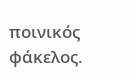ποινικός φάκελος.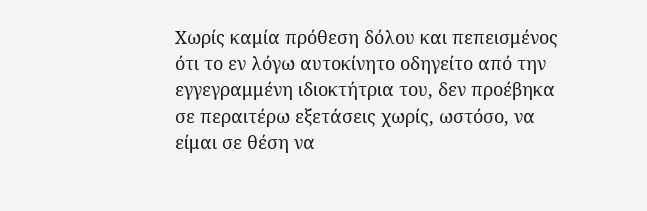Χωρίς καμία πρόθεση δόλου και πεπεισμένος ότι το εν λόγω αυτοκίνητο οδηγείτο από την εγγεγραμμένη ιδιοκτήτρια του, δεν προέβηκα σε περαιτέρω εξετάσεις χωρίς, ωστόσο, να είμαι σε θέση να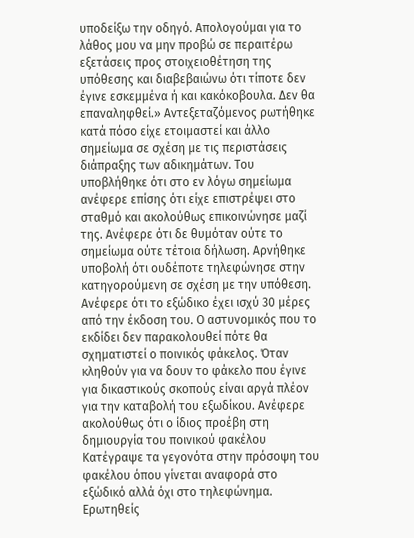υποδείξω την οδηγό. Απολογούμαι για το λάθος μου να μην προβώ σε περαιτέρω εξετάσεις προς στοιχειοθέτηση της υπόθεσης και διαβεβαιώνω ότι τίποτε δεν έγινε εσκεμμένα ή και κακόκοβουλα. Δεν θα επαναληφθεί.» Αντεξεταζόμενος ρωτήθηκε κατά πόσο είχε ετοιμαστεί και άλλο σημείωμα σε σχέση με τις περιστάσεις διάπραξης των αδικημάτων. Του υποβλήθηκε ότι στο εν λόγω σημείωμα ανέφερε επίσης ότι είχε επιστρέψει στο σταθμό και ακολούθως επικοινώνησε μαζί της. Ανέφερε ότι δε θυμόταν ούτε το σημείωμα ούτε τέτοια δήλωση. Αρνήθηκε υποβολή ότι ουδέποτε τηλεφώνησε στην κατηγορούμενη σε σχέση με την υπόθεση. Ανέφερε ότι το εξώδικο έχει ισχύ 30 μέρες από την έκδοση του. Ο αστυνομικός που το εκδίδει δεν παρακολουθεί πότε θα σχηματιστεί ο ποινικός φάκελος. Όταν κληθούν για να δουν το φάκελο που έγινε για δικαστικούς σκοπούς είναι αργά πλέον για την καταβολή του εξωδίκου. Ανέφερε ακολούθως ότι ο ίδιος προέβη στη δημιουργία του ποινικού φακέλου Κατέγραψε τα γεγονότα στην πρόσοψη του φακέλου όπου γίνεται αναφορά στο εξώδικό αλλά όχι στο τηλεφώνημα. Ερωτηθείς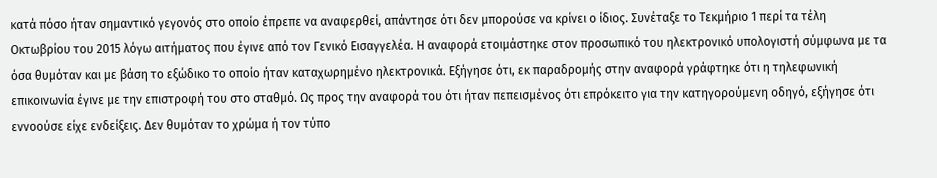κατά πόσο ήταν σημαντικό γεγονός στο οποίο έπρεπε να αναφερθεί, απάντησε ότι δεν μπορούσε να κρίνει ο ίδιος. Συνέταξε το Τεκμήριο 1 περί τα τέλη Οκτωβρίου του 2015 λόγω αιτήματος που έγινε από τον Γενικό Εισαγγελέα. Η αναφορά ετοιμάστηκε στον προσωπικό του ηλεκτρονικό υπολογιστή σύμφωνα με τα όσα θυμόταν και με βάση το εξώδικο το οποίο ήταν καταχωρημένο ηλεκτρονικά. Εξήγησε ότι, εκ παραδρομής στην αναφορά γράφτηκε ότι η τηλεφωνική επικοινωνία έγινε με την επιστροφή του στο σταθμό. Ως προς την αναφορά του ότι ήταν πεπεισμένος ότι επρόκειτο για την κατηγορούμενη οδηγό, εξήγησε ότι εννοούσε είχε ενδείξεις. Δεν θυμόταν το χρώμα ή τον τύπο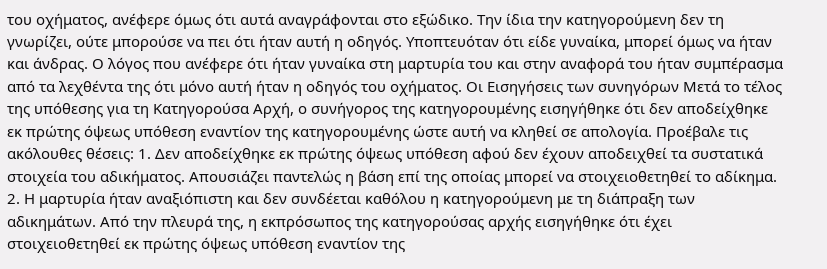του οχήματος, ανέφερε όμως ότι αυτά αναγράφονται στο εξώδικο. Την ίδια την κατηγορούμενη δεν τη γνωρίζει, ούτε μπορούσε να πει ότι ήταν αυτή η οδηγός. Υποπτευόταν ότι είδε γυναίκα, μπορεί όμως να ήταν και άνδρας. Ο λόγος που ανέφερε ότι ήταν γυναίκα στη μαρτυρία του και στην αναφορά του ήταν συμπέρασμα από τα λεχθέντα της ότι μόνο αυτή ήταν η οδηγός του οχήματος. Οι Εισηγήσεις των συνηγόρων Μετά το τέλος της υπόθεσης για τη Κατηγορούσα Αρχή, ο συνήγορος της κατηγορουμένης εισηγήθηκε ότι δεν αποδείχθηκε εκ πρώτης όψεως υπόθεση εναντίον της κατηγορουμένης ώστε αυτή να κληθεί σε απολογία. Προέβαλε τις ακόλουθες θέσεις: 1. Δεν αποδείχθηκε εκ πρώτης όψεως υπόθεση αφού δεν έχουν αποδειχθεί τα συστατικά στοιχεία του αδικήματος. Απουσιάζει παντελώς η βάση επί της οποίας μπορεί να στοιχειοθετηθεί το αδίκημα. 2. Η μαρτυρία ήταν αναξιόπιστη και δεν συνδέεται καθόλου η κατηγορούμενη με τη διάπραξη των αδικημάτων. Από την πλευρά της, η εκπρόσωπος της κατηγορούσας αρχής εισηγήθηκε ότι έχει στοιχειοθετηθεί εκ πρώτης όψεως υπόθεση εναντίον της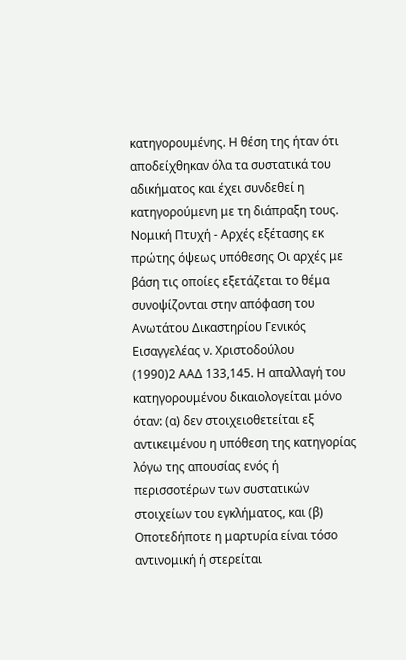κατηγορουμένης. Η θέση της ήταν ότι αποδείχθηκαν όλα τα συστατικά του αδικήματος και έχει συνδεθεί η κατηγορούμενη με τη διάπραξη τους. Νομική Πτυχή - Αρχές εξέτασης εκ πρώτης όψεως υπόθεσης Οι αρχές με βάση τις οποίες εξετάζεται το θέμα συνοψίζονται στην απόφαση του Ανωτάτου Δικαστηρίου Γενικός Εισαγγελέας ν. Χριστοδούλου
(1990)2 ΑΑΔ 133,145. Η απαλλαγή του κατηγορουμένου δικαιολογείται μόνο όταν: (α) δεν στοιχειοθετείται εξ αντικειμένου η υπόθεση της κατηγορίας λόγω της απουσίας ενός ή περισσοτέρων των συστατικών στοιχείων του εγκλήματος, και (β) Οποτεδήποτε η μαρτυρία είναι τόσο αντινομική ή στερείται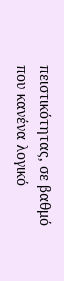πειστικότητας, σε βαθμό που κανένα λογικό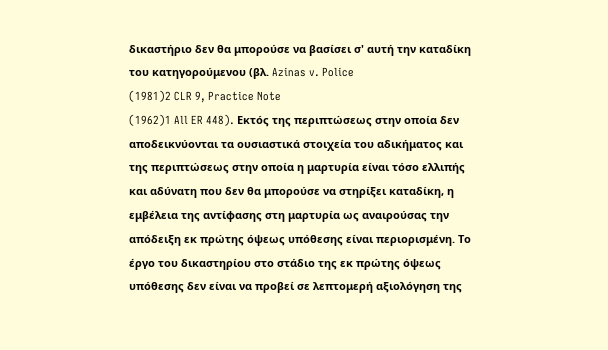δικαστήριο δεν θα μπορούσε να βασίσει σ' αυτή την καταδίκη του κατηγορούμενου (βλ. Azinas v. Police
(1981)2 CLR 9, Practice Note
(1962)1 All ER 448). Εκτός της περιπτώσεως στην οποία δεν αποδεικνύονται τα ουσιαστικά στοιχεία του αδικήματος και της περιπτώσεως στην οποία η μαρτυρία είναι τόσο ελλιπής και αδύνατη που δεν θα μπορούσε να στηρίξει καταδίκη, η εμβέλεια της αντίφασης στη μαρτυρία ως αναιρούσας την απόδειξη εκ πρώτης όψεως υπόθεσης είναι περιορισμένη. Το έργο του δικαστηρίου στο στάδιο της εκ πρώτης όψεως υπόθεσης δεν είναι να προβεί σε λεπτομερή αξιολόγηση της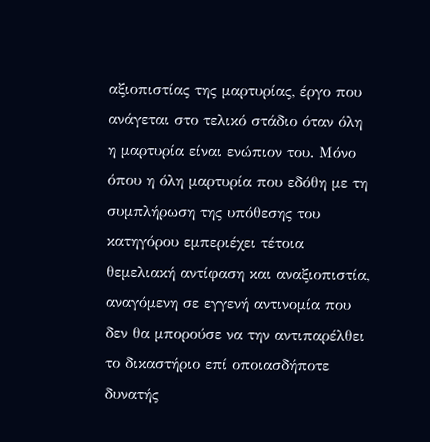αξιοπιστίας της μαρτυρίας, έργο που ανάγεται στο τελικό στάδιο όταν όλη η μαρτυρία είναι ενώπιον του. Μόνο όπου η όλη μαρτυρία που εδόθη με τη συμπλήρωση της υπόθεσης του κατηγόρου εμπεριέχει τέτοια θεμελιακή αντίφαση και αναξιοπιστία, αναγόμενη σε εγγενή αντινομία που δεν θα μπορούσε να την αντιπαρέλθει το δικαστήριο επί οποιασδήποτε δυνατής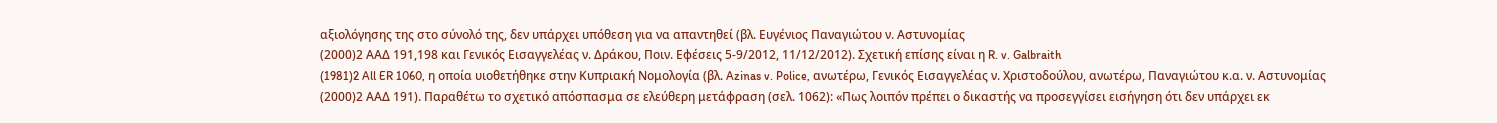αξιολόγησης της στο σύνολό της, δεν υπάρχει υπόθεση για να απαντηθεί (βλ. Ευγένιος Παναγιώτου ν. Αστυνομίας
(2000)2 ΑΑΔ 191,198 και Γενικός Εισαγγελέας ν. Δράκου, Ποιν. Εφέσεις 5-9/2012, 11/12/2012). Σχετική επίσης είναι η R. v. Galbraith
(1981)2 All ER 1060, η οποία υιοθετήθηκε στην Κυπριακή Νομολογία (βλ. Azinas v. Police, ανωτέρω, Γενικός Εισαγγελέας ν. Χριστοδούλου, ανωτέρω, Παναγιώτου κ.α. ν. Αστυνομίας
(2000)2 ΑΑΔ 191). Παραθέτω το σχετικό απόσπασμα σε ελεύθερη μετάφραση (σελ. 1062): «Πως λοιπόν πρέπει ο δικαστής να προσεγγίσει εισήγηση ότι δεν υπάρχει εκ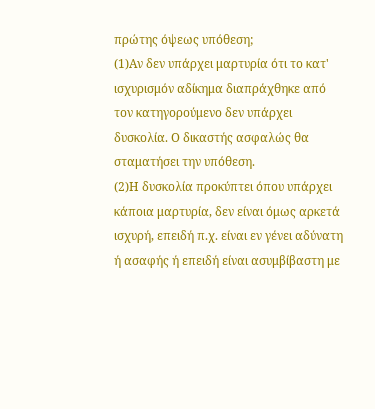πρώτης όψεως υπόθεση;
(1)Αν δεν υπάρχει μαρτυρία ότι το κατ' ισχυρισμόν αδίκημα διαπράχθηκε από τον κατηγορούμενο δεν υπάρχει δυσκολία. Ο δικαστής ασφαλώς θα σταματήσει την υπόθεση.
(2)Η δυσκολία προκύπτει όπου υπάρχει κάποια μαρτυρία, δεν είναι όμως αρκετά ισχυρή, επειδή π.χ. είναι εν γένει αδύνατη ή ασαφής ή επειδή είναι ασυμβίβαστη με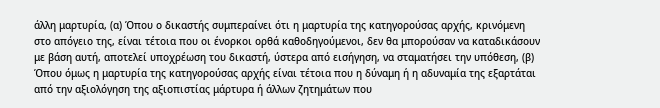άλλη μαρτυρία, (α) Όπου ο δικαστής συμπεραίνει ότι η μαρτυρία της κατηγορούσας αρχής, κρινόμενη στο απόγειο της, είναι τέτοια που οι ένορκοι ορθά καθοδηγούμενοι, δεν θα μπορούσαν να καταδικάσουν με βάση αυτή, αποτελεί υποχρέωση του δικαστή, ύστερα από εισήγηση, να σταματήσει την υπόθεση, (β) Όπου όμως η μαρτυρία της κατηγορούσας αρχής είναι τέτοια που η δύναμη ή η αδυναμία της εξαρτάται από την αξιολόγηση της αξιοπιστίας μάρτυρα ή άλλων ζητημάτων που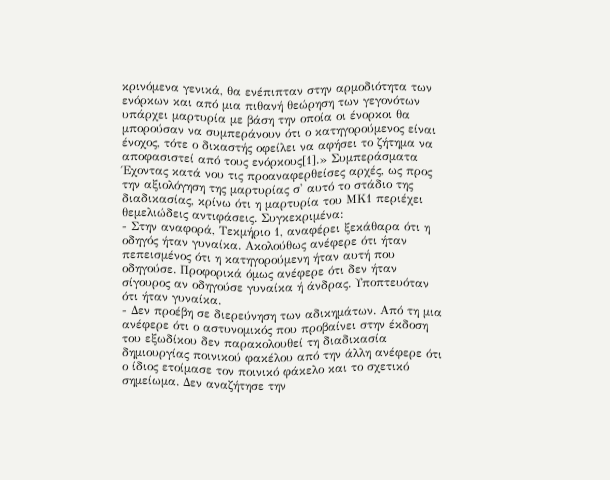κρινόμενα γενικά, θα ενέπιπταν στην αρμοδιότητα των ενόρκων και από μια πιθανή θεώρηση των γεγονότων υπάρχει μαρτυρία με βάση την οποία οι ένορκοι θα μπορούσαν να συμπεράνουν ότι ο κατηγορούμενος είναι ένοχος, τότε ο δικαστής οφείλει να αφήσει το ζήτημα να αποφασιστεί από τους ενόρκους[1].» Συμπεράσματα Έχοντας κατά νου τις προαναφερθείσες αρχές, ως προς την αξιολόγηση της μαρτυρίας σ' αυτό το στάδιο της διαδικασίας, κρίνω ότι η μαρτυρία του ΜΚ1 περιέχει θεμελιώδεις αντιφάσεις. Συγκεκριμένα:
- Στην αναφορά, Τεκμήριο 1, αναφέρει ξεκάθαρα ότι η οδηγός ήταν γυναίκα. Ακολούθως ανέφερε ότι ήταν πεπεισμένος ότι η κατηγορούμενη ήταν αυτή που οδηγούσε. Προφορικά όμως ανέφερε ότι δεν ήταν σίγουρος αν οδηγούσε γυναίκα ή άνδρας. Υποπτευόταν ότι ήταν γυναίκα.
- Δεν προέβη σε διερεύνηση των αδικημάτων. Από τη μια ανέφερε ότι ο αστυνομικός που προβαίνει στην έκδοση του εξωδίκου δεν παρακολουθεί τη διαδικασία δημιουργίας ποινικού φακέλου από την άλλη ανέφερε ότι ο ίδιος ετοίμασε τον ποινικό φάκελο και το σχετικό σημείωμα. Δεν αναζήτησε την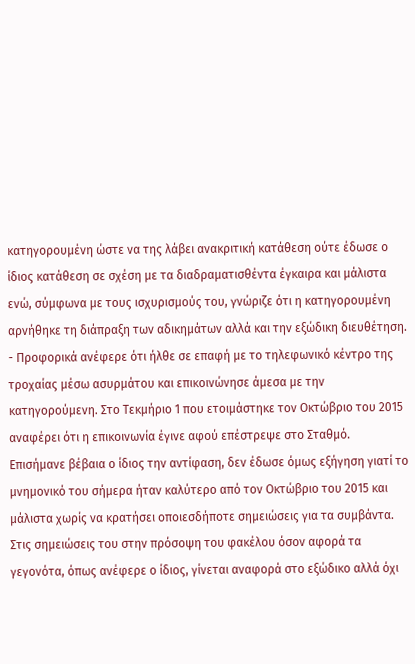κατηγορουμένη ώστε να της λάβει ανακριτική κατάθεση ούτε έδωσε ο ίδιος κατάθεση σε σχέση με τα διαδραματισθέντα έγκαιρα και μάλιστα ενώ, σύμφωνα με τους ισχυρισμούς του, γνώριζε ότι η κατηγορουμένη αρνήθηκε τη διάπραξη των αδικημάτων αλλά και την εξώδικη διευθέτηση.
- Προφορικά ανέφερε ότι ήλθε σε επαφή με το τηλεφωνικό κέντρο της τροχαίας μέσω ασυρμάτου και επικοινώνησε άμεσα με την κατηγορούμενη. Στο Τεκμήριο 1 που ετοιμάστηκε τον Οκτώβριο του 2015 αναφέρει ότι η επικοινωνία έγινε αφού επέστρεψε στο Σταθμό. Επισήμανε βέβαια ο ίδιος την αντίφαση, δεν έδωσε όμως εξήγηση γιατί το μνημονικό του σήμερα ήταν καλύτερο από τον Οκτώβριο του 2015 και μάλιστα χωρίς να κρατήσει οποιεσδήποτε σημειώσεις για τα συμβάντα. Στις σημειώσεις του στην πρόσοψη του φακέλου όσον αφορά τα γεγονότα, όπως ανέφερε ο ίδιος, γίνεται αναφορά στο εξώδικο αλλά όχι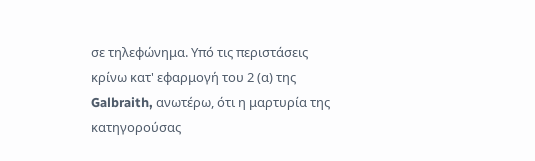σε τηλεφώνημα. Υπό τις περιστάσεις κρίνω κατ' εφαρμογή του 2 (α) της Galbraith, ανωτέρω, ότι η μαρτυρία της κατηγορούσας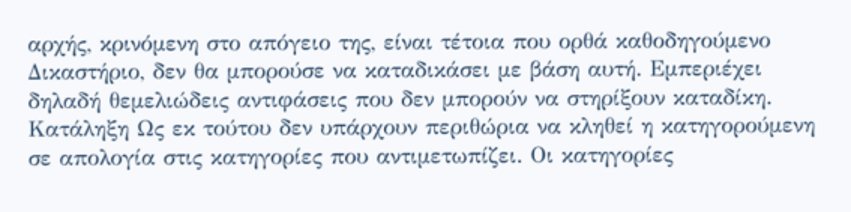αρχής, κρινόμενη στο απόγειο της, είναι τέτοια που ορθά καθοδηγούμενο Δικαστήριο, δεν θα μπορούσε να καταδικάσει με βάση αυτή. Εμπεριέχει δηλαδή θεμελιώδεις αντιφάσεις που δεν μπορούν να στηρίξουν καταδίκη. Κατάληξη Ως εκ τούτου δεν υπάρχουν περιθώρια να κληθεί η κατηγορούμενη σε απολογία στις κατηγορίες που αντιμετωπίζει. Οι κατηγορίες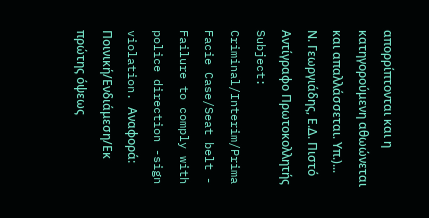απορρίπτονται και η κατηγορούμενη αθωώνεται και απαλλάσσεται. Υπ.)... Ν. Γεωργιάδης, Ε.Δ. Πιστό Αντίγραφο Πρωτοκολλητής Subject: Criminal/Interim/Prima Facie Case/Seat belt - Failure to comply with police direction -sign violation. Αναφορά: Ποινική/Ενδιάμεση/Εκ πρώτης όψεως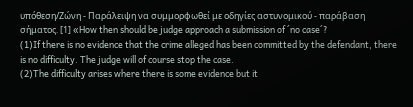υπόθεση/Ζώνη - Παράλειψη να συμμορφωθεί με οδηγίες αστυνομικού - παράβαση σήματος. [1] «How then should be judge approach a submission of ´no case´?
(1)If there is no evidence that the crime alleged has been committed by the defendant, there is no difficulty. The judge will of course stop the case.
(2)The difficulty arises where there is some evidence but it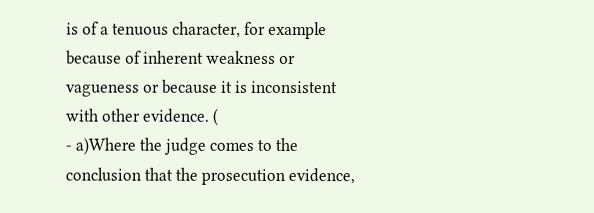is of a tenuous character, for example because of inherent weakness or vagueness or because it is inconsistent with other evidence. (
- a)Where the judge comes to the conclusion that the prosecution evidence,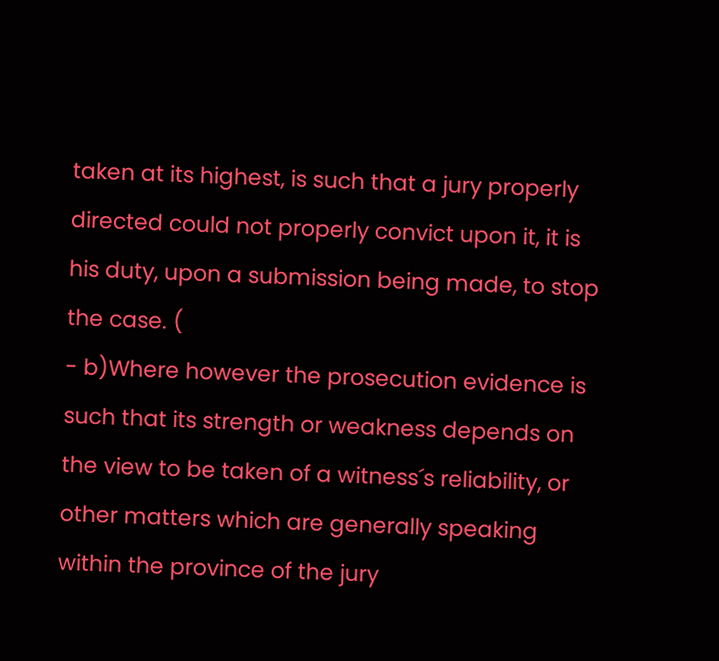taken at its highest, is such that a jury properly directed could not properly convict upon it, it is his duty, upon a submission being made, to stop the case. (
- b)Where however the prosecution evidence is such that its strength or weakness depends on the view to be taken of a witness´s reliability, or other matters which are generally speaking within the province of the jury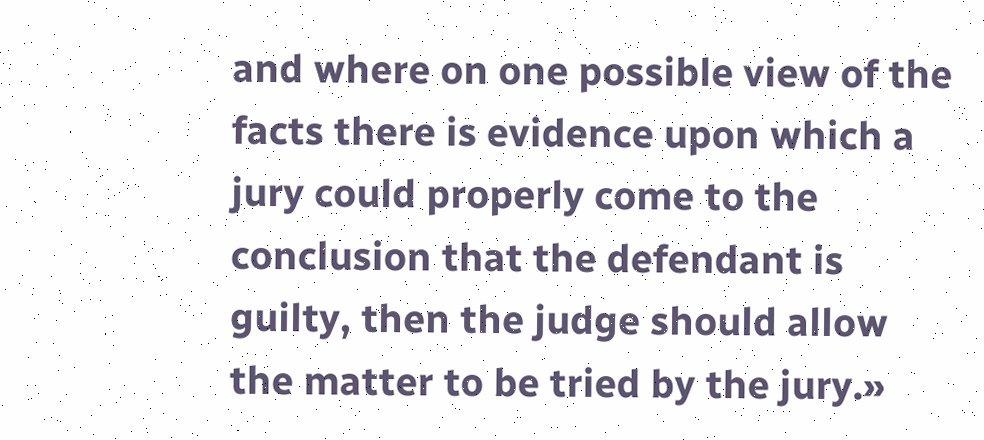and where on one possible view of the facts there is evidence upon which a jury could properly come to the conclusion that the defendant is guilty, then the judge should allow the matter to be tried by the jury.»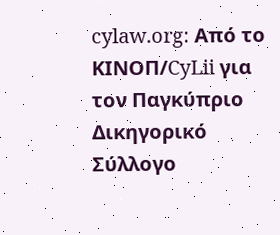cylaw.org: Από το ΚΙΝOΠ/CyLii για τον Παγκύπριο Δικηγορικό Σύλλογο